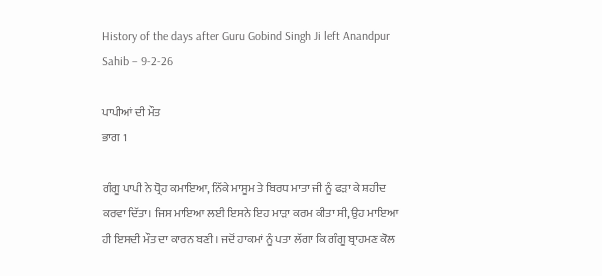History of the days after Guru Gobind Singh Ji left Anandpur Sahib – 9-2-26

ਪਾਪੀਆਂ ਦੀ ਮੌਤ
ਭਾਗ 1

ਗੰਗੂ ਪਾਪੀ ਨੇ ਧ੍ਰੋਹ ਕਮਾਇਆ, ਨਿੱਕੇ ਮਾਸੂਮ ਤੇ ਬਿਰਧ ਮਾਤਾ ਜੀ ਨੂੰ ਫੜਾ ਕੇ ਸ਼ਹੀਦ ਕਰਵਾ ਦਿੱਤਾ। ਜਿਸ ਮਾਇਆ ਲਈ ਇਸਨੇ ਇਹ ਮਾੜਾ ਕਰਮ ਕੀਤਾ ਸੀ, ਉਹ ਮਾਇਆ ਹੀ ਇਸਦੀ ਮੌਤ ਦਾ ਕਾਰਨ ਬਣੀ। ਜਦੋਂ ਹਾਕਮਾਂ ਨੂੰ ਪਤਾ ਲੱਗਾ ਕਿ ਗੰਗੂ ਬ੍ਰਾਹਮਣ ਕੋਲ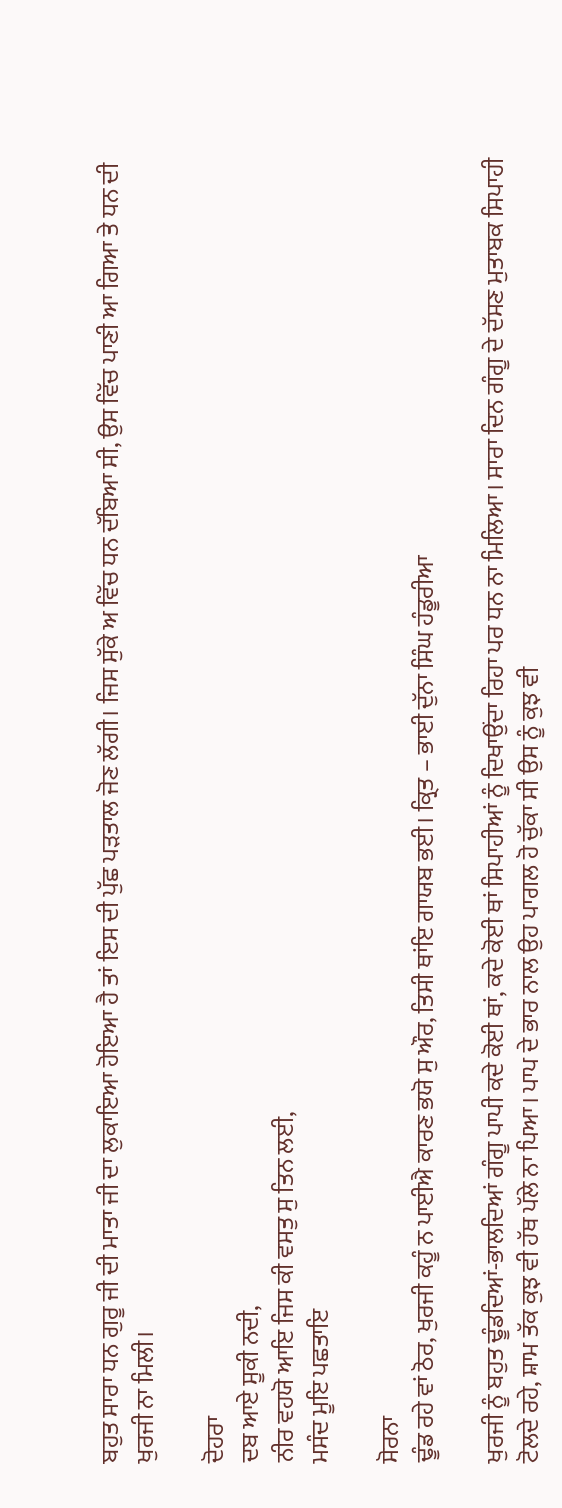ਬਹੁਤ ਸਾਰਾ ਧਨ ਗੁਰੂ ਜੀ ਦੀ ਮਾਤਾ ਜੀ ਦਾ ਲੁਕਾਇਆ ਹੋਇਆ ਹੈ ਤਾਂ ਇਸ ਦੀ ਪੁੱਛ ਪੜਤਾਲ ਜੋਣ ਲੱਗੀ। ਜਿਸ ਸੁੱਕੇ ਅ ਵਿੱਚ ਧਨ ਦੱਬਿਆ ਸੀ, ਉਸ ਵਿੱਚ ਪਾਣੀ ਆ ਗਿਆ ਤੇ ਧਨ ਦੀ ਖੁਰਜੀ ਨਾ ਮਿਲੀ।

ਦੋਹਰਾ
ਦਬ ਆਏ ਸੂਕੀ ਨਦੀ,
ਨੀਰ ਵਹਯੋ ਆਇ ਜਿਸ ਕੀ ਵਸਤੁ ਸੁ ਤਿਨ ਲਈ,
ਮਸੰਦ ਮੂਇ ਪਛਤਾਇ

ਸੋਰਨਾ
ਢੂੰਡ ਰਹੇ ਵਾਂ ਠੋਰ, ਖੁਰਜੀ ਕਹੂੰ ਨ ਪਾਈਐ ਕਾਰਣ ਭਯੋ ਸੁ ਔਰ, ਤਿਸੀ ਥਾਂਇ ਗਾਯਬ ਭਈ। ਕ੍ਰਿਤ – ਭਾਈ ਦੁੱਨਾ ਸਿੰਘ ਹੰਡੂਰੀਆ

ਖੁਰਜੀ ਨੂੰ ਬਹੁਤ ਢੂੰਡਦਿਆਂ-ਭਾਲਦਿਆਂ ਗੰਗੂ ਪਾਪੀ ਕਦੇ ਕੋਈ ਥਾਂ, ਕਦੇ ਕੋਈ ਥਾਂ ਸਿਪਾਹੀਆਂ ਨੂੰ ਦਿਖਾਉਂਦਾ ਰਿਹਾ ਪਰ ਧਨ ਨਾ ਮਿਲਿਆ। ਸਾਰਾ ਦਿਨ ਗੰਗੂ ਦੇ ਦੱਸਣ ਮੁਤਾਬਕ ਸਿਪਾਹੀ ਟੋਲਦੇ ਰਹੇ, ਸ਼ਾਮ ਤੱਕ ਕੁਝ ਵੀ ਹੱਥ ਪੱਲੇ ਨਾ ਪਿਆ। ਪਾਪ ਦੇ ਭਾਰ ਨਾਲ ਉਹ ਪਾਗਲ ਹੋ ਚੁੱਕਾ ਸੀ ਉਸ ਨੂੰ ਕੁਝ ਵੀ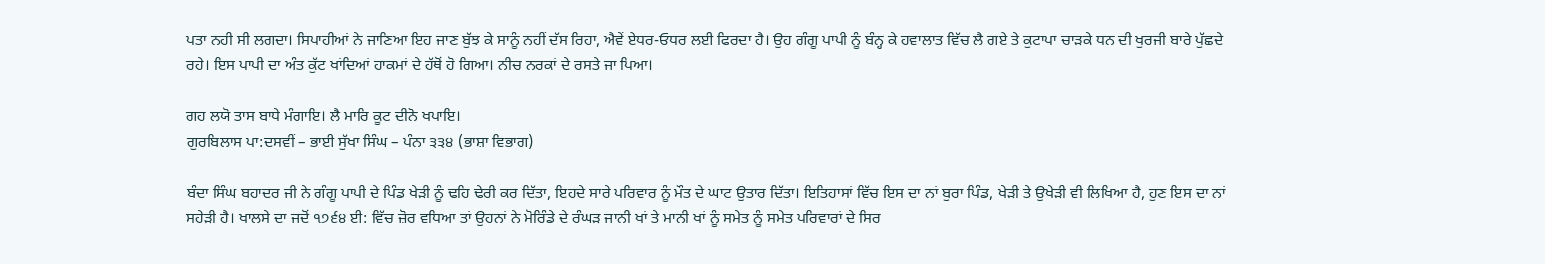ਪਤਾ ਨਹੀ ਸੀ ਲਗਦਾ। ਸਿਪਾਹੀਆਂ ਨੇ ਜਾਣਿਆ ਇਹ ਜਾਣ ਬੁੱਝ ਕੇ ਸਾਨੂੰ ਨਹੀਂ ਦੱਸ ਰਿਹਾ, ਐਵੇਂ ਏਧਰ-ਓਧਰ ਲਈ ਫਿਰਦਾ ਹੈ। ਉਹ ਗੰਗੂ ਪਾਪੀ ਨੂੰ ਬੰਨ੍ਹ ਕੇ ਹਵਾਲਾਤ ਵਿੱਚ ਲੈ ਗਏ ਤੇ ਕੁਟਾਪਾ ਚਾੜਕੇ ਧਨ ਦੀ ਖੁਰਜੀ ਬਾਰੇ ਪੁੱਛਦੇ ਰਹੇ। ਇਸ ਪਾਪੀ ਦਾ ਅੰਤ ਕੁੱਟ ਖਾਂਦਿਆਂ ਹਾਕਮਾਂ ਦੇ ਹੱਥੋਂ ਹੋ ਗਿਆ। ਨੀਚ ਨਰਕਾਂ ਦੇ ਰਸਤੇ ਜਾ ਪਿਆ।

ਗਹ ਲਯੋ ਤਾਸ ਬਾਧੇ ਮੰਗਾਇ। ਲੈ ਮਾਰਿ ਕੂਟ ਦੀਨੋ ਖਪਾਇ।
ਗੁਰਬਿਲਾਸ ਪਾ:ਦਸਵੀਂ – ਭਾਈ ਸੁੱਖਾ ਸਿੰਘ – ਪੰਨਾ ੩੩੪ (ਭਾਸ਼ਾ ਵਿਭਾਗ)

ਬੰਦਾ ਸਿੰਘ ਬਹਾਦਰ ਜੀ ਨੇ ਗੰਗੂ ਪਾਪੀ ਦੇ ਪਿੰਡ ਖੇੜੀ ਨੂੰ ਢਹਿ ਢੇਰੀ ਕਰ ਦਿੱਤਾ, ਇਹਦੇ ਸਾਰੇ ਪਰਿਵਾਰ ਨੂੰ ਮੌਤ ਦੇ ਘਾਟ ਉਤਾਰ ਦਿੱਤਾ। ਇਤਿਹਾਸਾਂ ਵਿੱਚ ਇਸ ਦਾ ਨਾਂ ਬੁਰਾ ਪਿੰਡ, ਖੇੜੀ ਤੇ ਉਖੇੜੀ ਵੀ ਲਿਖਿਆ ਹੈ, ਹੁਣ ਇਸ ਦਾ ਨਾਂ ਸਹੇੜੀ ਹੈ। ਖਾਲਸੇ ਦਾ ਜਦੋਂ ੧੭੬੪ ਈ: ਵਿੱਚ ਜ਼ੋਰ ਵਧਿਆ ਤਾਂ ਉਹਨਾਂ ਨੇ ਮੋਰਿੰਡੇ ਦੇ ਰੰਘੜ ਜਾਨੀ ਖਾਂ ਤੇ ਮਾਨੀ ਖਾਂ ਨੂੰ ਸਮੇਤ ਨੂੰ ਸਮੇਤ ਪਰਿਵਾਰਾਂ ਦੇ ਸਿਰ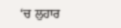‘ਚ ਲੁਹਾਰ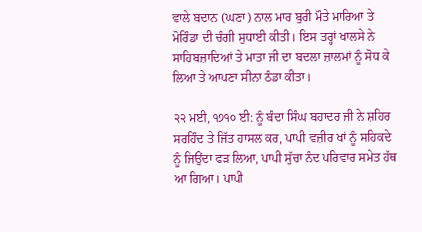ਵਾਲੇ ਬਦਾਨ (ਘਣਾ) ਨਾਲ ਮਾਰ ਬੁਰੀ ਮੌਤੇ ਮਾਰਿਆ ਤੇ ਮੋਰਿੰਡਾ ਦੀ ਚੰਗੀ ਸੁਧਾਈ ਕੀਤੀ। ਇਸ ਤਰ੍ਹਾਂ ਖਾਲਸੇ ਨੇ ਸਾਹਿਬਜ਼ਾਦਿਆਂ ਤੇ ਮਾਤਾ ਜੀ ਦਾ ਬਦਲਾ ਜ਼ਾਲਮਾਂ ਨੂੰ ਸੋਧ ਕੇ ਲਿਆ ਤੇ ਆਪਣਾ ਸੀਨਾ ਠੰਡਾ ਕੀਤਾ।

੨੨ ਮਈ, ੧੭੧੦ ਈ: ਨੂੰ ਬੰਦਾ ਸਿੰਘ ਬਹਾਦਰ ਜੀ ਨੇ ਸ਼ਹਿਰ ਸਰਹਿੰਦ ਤੇ ਜਿੱਤ ਹਾਸਲ ਕਰ, ਪਾਪੀ ਵਜ਼ੀਰ ਖਾਂ ਨੂੰ ਸਹਿਕਦੇ ਨੂੰ ਜਿਉਂਦਾ ਫੜ ਲਿਆ, ਪਾਪੀ ਸੁੱਚਾ ਨੰਦ ਪਰਿਵਾਰ ਸਮੇਤ ਹੱਥ ਆ ਗਿਆ। ਪਾਪੀ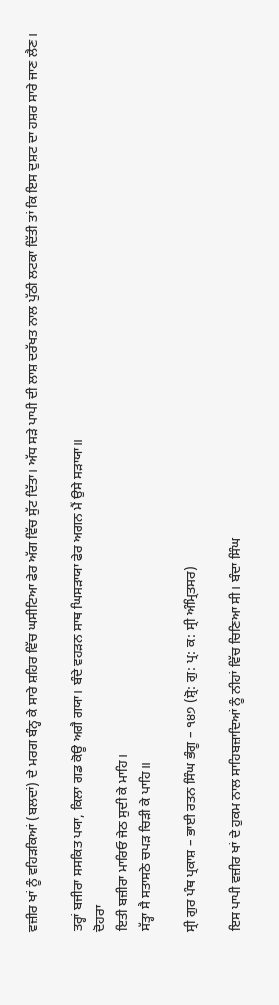ਵਜ਼ੀਰ ਖਾਂ ਨੂੰ ਵਹਿੜਕਿਆਂ (ਬਲਦਾਂ) ਦੇ ਮਰਗ ਬੰਨ੍ਹ ਕੇ ਸਾਰੇ ਸ਼ਹਿਰ ਵਿੱਚ ਘਸੀਟਿਆ ਫੇਰ ਅੱਗ ਵਿੱਚ ਸੁੱਟ ਦਿੱਤਾ। ਅੱਧ ਸੜੇ ਪਾਪੀ ਦੀ ਲਾਸ਼ ਦਰੱਖਤ ਨਾਲ ਪੁੱਠੀ ਲਟਕਾ ਦਿੱਤੀ ਤਾਂ ਕਿ ਇਸ ਦੁਸ਼ਟ ਦਾ ਹਸ਼ਰ ਸਾਰੇ ਜਾਣ ਲੈਣ।

ਤਰ੍ਹਾਂ ਬਜੀਰਾ ਸਸਕਿਤ ਪਯਾ, ਕਿਲਾ ਗਡ ਕੋਊ ਅਗੈ ਗਯਾ। ਬੰਦੇ ਵਹੜਨ ਸਾਥ ਘਿਸੜਾਯਾ ਫੇਰ ਅਗਨ ਮੈਂ ਉਸੇ ਸੜਾਯਾ॥
ਦੋਹਰਾ
ਇਤੀ ਬਜ਼ੀਰਾ ਮਾਰਿਓ ਜੇਠ ਸੁਦੀ ਕੇ ਮਾਹਿ।
ਸੱਤ੍ਹਾ ਸੈ ਸਤਾਸਠੇ ਚਪੜ ਚਿੜੀ ਕੇ ਪਾਹਿ॥

ਸ੍ਰੀ ਗੁਰ ਪੰਥ ਪ੍ਰਕਾਸ਼ – ਭਾਈ ਰਤਨ ਸਿੰਘ ਭੰਗੂ – ੧੪੭ (ਸ਼੍ਰੋ: ਗੁ: ਪ੍ਰ: ਕ: ਸ੍ਰੀ ਅੰਮ੍ਰਿਤਸਰ)

ਇਸ ਪਾਪੀ ਵਜ਼ੀਰ ਖਾਂ ਦੇ ਹੁਕਮ ਨਾਲ ਸਾਹਿਬਜ਼ਾਦਿਆਂ ਨੂੰ ਨੀਹਾਂ ਵਿੱਚ ਚਿਣਿਆ ਸੀ। ਬੰਦਾ ਸਿੰਘ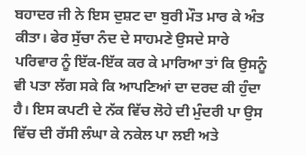ਬਹਾਦਰ ਜੀ ਨੇ ਇਸ ਦੁਸ਼ਟ ਦਾ ਬੁਰੀ ਮੌਤ ਮਾਰ ਕੇ ਅੰਤ ਕੀਤਾ। ਫੇਰ ਸੁੱਚਾ ਨੰਦ ਦੇ ਸਾਹਮਣੇ ਉਸਦੇ ਸਾਰੇ ਪਰਿਵਾਰ ਨੂੰ ਇੱਕ-ਇੱਕ ਕਰ ਕੇ ਮਾਰਿਆ ਤਾਂ ਕਿ ਉਸਨੂੰ ਵੀ ਪਤਾ ਲੱਗ ਸਕੇ ਕਿ ਆਪਣਿਆਂ ਦਾ ਦਰਦ ਕੀ ਹੁੰਦਾ ਹੈ। ਇਸ ਕਪਟੀ ਦੇ ਨੱਕ ਵਿੱਚ ਲੋਹੇ ਦੀ ਮੁੰਦਰੀ ਪਾ ਉਸ ਵਿੱਚ ਦੀ ਰੱਸੀ ਲੰਘਾ ਕੇ ਨਕੇਲ ਪਾ ਲਈ ਅਤੇ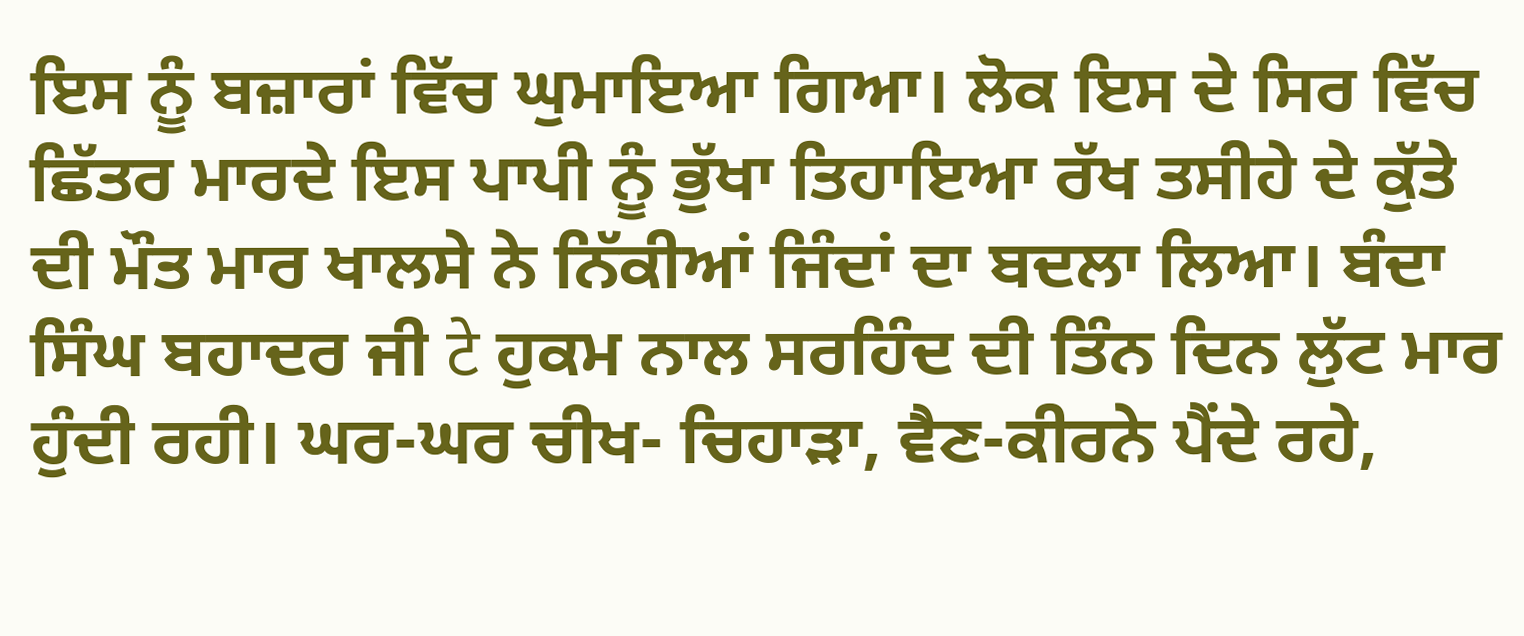ਇਸ ਨੂੰ ਬਜ਼ਾਰਾਂ ਵਿੱਚ ਘੁਮਾਇਆ ਗਿਆ। ਲੋਕ ਇਸ ਦੇ ਸਿਰ ਵਿੱਚ ਛਿੱਤਰ ਮਾਰਦੇ ਇਸ ਪਾਪੀ ਨੂੰ ਭੁੱਖਾ ਤਿਹਾਇਆ ਰੱਖ ਤਸੀਹੇ ਦੇ ਕੁੱਤੇ ਦੀ ਮੌਤ ਮਾਰ ਖਾਲਸੇ ਨੇ ਨਿੱਕੀਆਂ ਜਿੰਦਾਂ ਦਾ ਬਦਲਾ ਲਿਆ। ਬੰਦਾ ਸਿੰਘ ਬਹਾਦਰ ਜੀ टे ਹੁਕਮ ਨਾਲ ਸਰਹਿੰਦ ਦੀ ਤਿੰਨ ਦਿਨ ਲੁੱਟ ਮਾਰ ਹੁੰਦੀ ਰਹੀ। ਘਰ-ਘਰ ਚੀਖ- ਚਿਹਾੜਾ, ਵੈਣ-ਕੀਰਨੇ ਪੈਂਦੇ ਰਹੇ,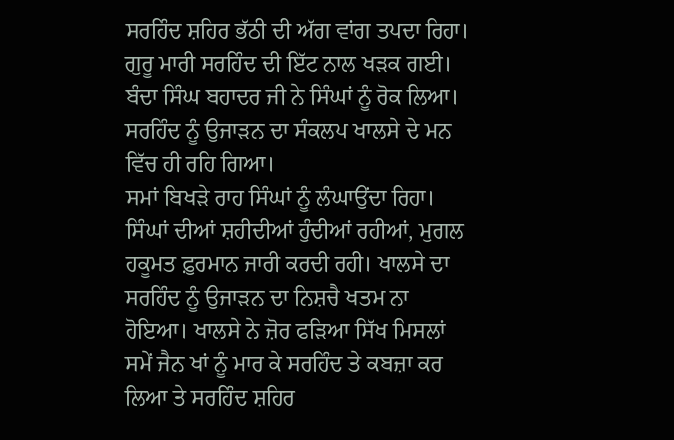ਸਰਹਿੰਦ ਸ਼ਹਿਰ ਭੱਠੀ ਦੀ ਅੱਗ ਵਾਂਗ ਤਪਦਾ ਰਿਹਾ। ਗੁਰੂ ਮਾਰੀ ਸਰਹਿੰਦ ਦੀ ਇੱਟ ਨਾਲ ਖੜਕ ਗਈ। ਬੰਦਾ ਸਿੰਘ ਬਹਾਦਰ ਜੀ ਨੇ ਸਿੰਘਾਂ ਨੂੰ ਰੋਕ ਲਿਆ। ਸਰਹਿੰਦ ਨੂੰ ਉਜਾੜਨ ਦਾ ਸੰਕਲਪ ਖਾਲਸੇ ਦੇ ਮਨ ਵਿੱਚ ਹੀ ਰਹਿ ਗਿਆ।
ਸਮਾਂ ਬਿਖੜੇ ਰਾਹ ਸਿੰਘਾਂ ਨੂੰ ਲੰਘਾਉਂਦਾ ਰਿਹਾ। ਸਿੰਘਾਂ ਦੀਆਂ ਸ਼ਹੀਦੀਆਂ ਹੁੰਦੀਆਂ ਰਹੀਆਂ, ਮੁਗਲ ਹਕੂਮਤ ਫ਼ੁਰਮਾਨ ਜਾਰੀ ਕਰਦੀ ਰਹੀ। ਖਾਲਸੇ ਦਾ ਸਰਹਿੰਦ ਨੂੰ ਉਜਾੜਨ ਦਾ ਨਿਸ਼ਚੈ ਖਤਮ ਨਾ ਹੋਇਆ। ਖਾਲਸੇ ਨੇ ਜ਼ੋਰ ਫੜਿਆ ਸਿੱਖ ਮਿਸਲਾਂ ਸਮੇਂ ਜੈਨ ਖਾਂ ਨੂੰ ਮਾਰ ਕੇ ਸਰਹਿੰਦ ਤੇ ਕਬਜ਼ਾ ਕਰ ਲਿਆ ਤੇ ਸਰਹਿੰਦ ਸ਼ਹਿਰ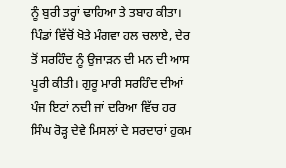ਨੂੰ ਬੁਰੀ ਤਰ੍ਹਾਂ ਢਾਹਿਆ ਤੇ ਤਬਾਹ ਕੀਤਾ। ਪਿੰਡਾਂ ਵਿੱਚੋਂ ਖੋਤੇ ਮੰਗਵਾ ਹਲ ਚਲਾਏ, ਦੇਰ ਤੋਂ ਸਰਹਿੰਦ ਨੂੰ ਉਜਾੜਨ ਦੀ ਮਨ ਦੀ ਆਸ ਪੂਰੀ ਕੀਤੀ। ਗੁਰੂ ਮਾਰੀ ਸਰਹਿੰਦ ਦੀਆਂ ਪੰਜ ਇਟਾਂ ਨਦੀ ਜਾਂ ਦਰਿਆ ਵਿੱਚ ਹਰ ਸਿੰਘ ਰੋੜ੍ਹ ਦੇਵੇ ਮਿਸਲਾਂ ਦੇ ਸਰਦਾਰਾਂ ਹੁਕਮ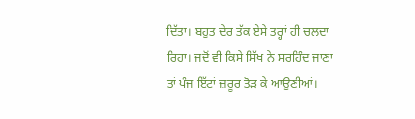ਦਿੱਤਾ। ਬਹੁਤ ਦੇਰ ਤੱਕ ਏਸੇ ਤਰ੍ਹਾਂ ਹੀ ਚਲਦਾ ਰਿਹਾ। ਜਦੋਂ ਵੀ ਕਿਸੇ ਸਿੱਖ ਨੇ ਸਰਹਿੰਦ ਜਾਣਾ ਤਾਂ ਪੰਜ ਇੱਟਾਂ ਜ਼ਰੂਰ ਤੋੜ ਕੇ ਆਉਣੀਆਂ।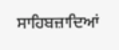ਸਾਹਿਬਜ਼ਾਦਿਆਂ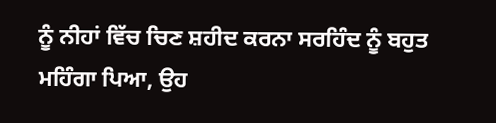ਨੂੰ ਨੀਹਾਂ ਵਿੱਚ ਚਿਣ ਸ਼ਹੀਦ ਕਰਨਾ ਸਰਹਿੰਦ ਨੂੰ ਬਹੁਤ ਮਹਿੰਗਾ ਪਿਆ, ਉਹ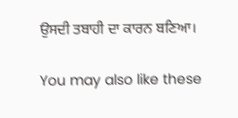ਉਸਦੀ ਤਬਾਹੀ ਦਾ ਕਾਰਨ ਬਣਿਆ।

You may also like these